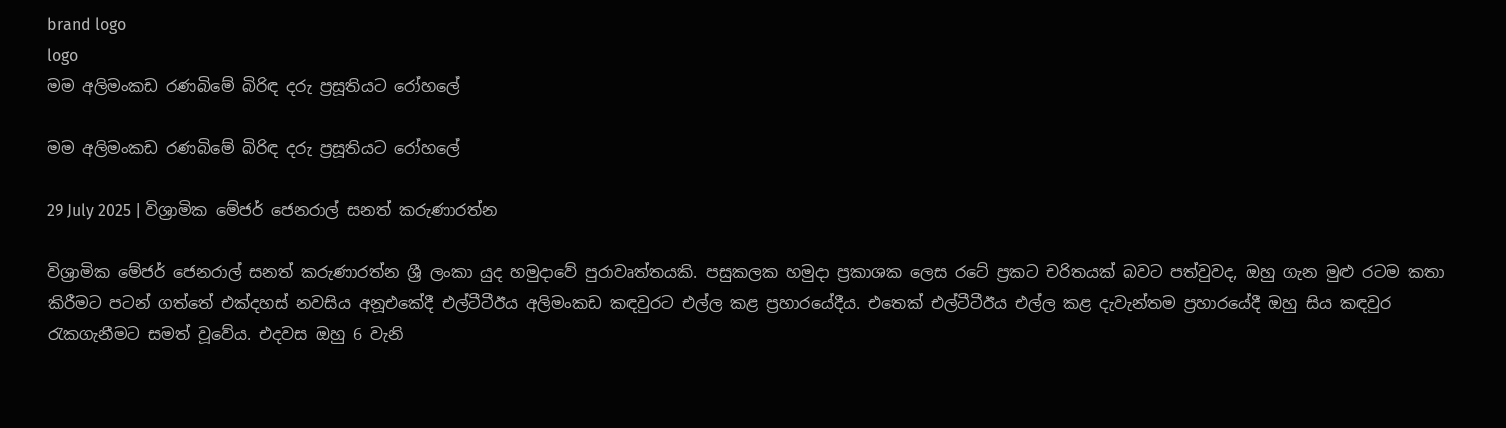brand logo
logo
මම අලිමංකඩ රණබිමේ බිරිඳ දරු ප්‍රසූතියට රෝහලේ

මම අලිමංකඩ රණබිමේ බිරිඳ දරු ප්‍රසූතියට රෝහලේ

29 July 2025 | විශ්‍රාමික මේජර් ජෙනරාල් සනත් කරුණාරත්න

විශ්‍රාමික මේජර් ජෙනරාල් සනත් කරුණාරත්න ශ්‍රී ලංකා යුද හමුදාවේ පුරාවෘත්තයකි. පසුකලක හමුදා ප්‍රකාශක ලෙස රටේ ප්‍රකට චරිතයක් බවට පත්වුවද, ඔහු ගැන මුළු රටම කතා කිරීමට පටන් ගත්තේ එක්දහස් නවසිය අනූඑකේදී එල්ටීටීඊය අලිමංකඩ කඳවුරට එල්ල කළ ප්‍රහාරයේදීය. එතෙක් එල්ටීටීඊය එල්ල කළ දැවැන්තම ප්‍රහාරයේදී ඔහු සිය කඳවුර රැකගැනීමට සමත් වූවේය. එදවස ඔහු 6 වැනි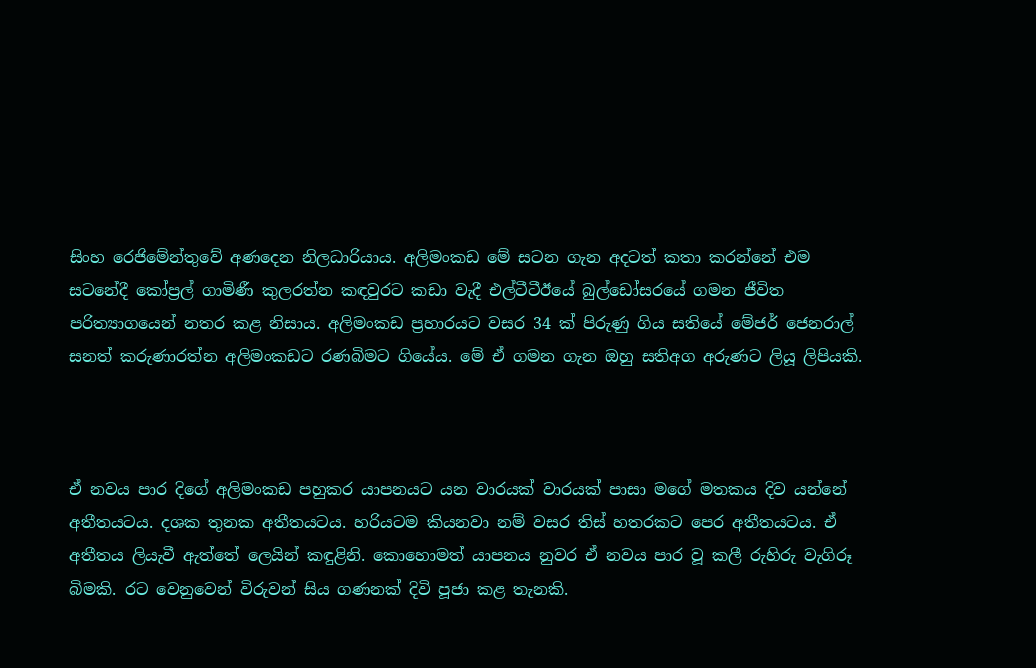සිංහ රෙජිමේන්තුවේ අණදෙන නිලධාරියාය. අලිමංකඩ මේ සටන ගැන අදටත් කතා කරන්නේ එම සටනේදී කෝප්‍රල් ගාමිණී කුලරත්න කඳවුරට කඩා වැදී එල්ටීටීඊයේ බුල්ඩෝසරයේ ගමන ජීවිත පරිත්‍යාගයෙන් නතර කළ නිසාය. අලිමංකඩ ප්‍රහාරයට වසර 34 ක් පිරුණු ගිය සතියේ මේජර් ජෙනරාල් සනත් කරුණාරත්න අලිමංකඩට රණබිමට ගියේය. මේ ඒ ගමන ගැන ඔහු සතිඅග අරුණට ලියූ ලිපියකි.



ඒ නවය පාර දිගේ අලිමංකඩ පහුකර යාපනයට යන වාරයක් වාරයක් පාසා මගේ මතකය දිව යන්නේ අතීතයටය. දශක තුනක අතීතයටය. හරියටම කියනවා නම් වසර තිස් හතරකට පෙර අතීතයටය. ඒ අතීතය ලියැවී ඇත්තේ ලෙයින් කඳුළිනි. කොහොමත් යාපනය නුවර ඒ නවය පාර වූ කලී රුහිරු වැගිරූ බිමකි. රට වෙනුවෙන් විරුවන් සිය ගණනක් දිවි පූජා කළ තැනකි.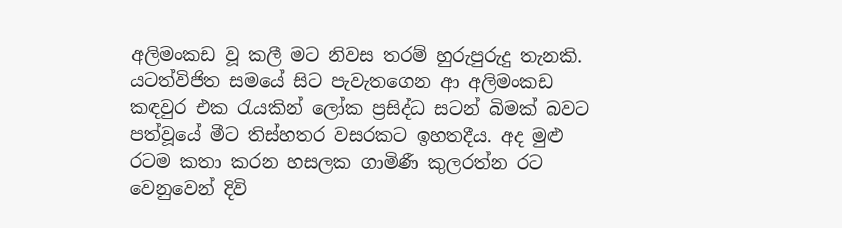අලිමංකඩ වූ කලී මට නිවස තරම් හුරුපුරුදු තැනකි. යටත්විජිත සමයේ සිට පැවැතගෙන ආ අලිමංකඩ කඳවුර එක රැයකින් ලෝක ප්‍රසිද්ධ සටන් බිමක් බවට පත්වූයේ මීට තිස්හතර වසරකට ඉහතදීය. අද මුළු රටම කතා කරන හසලක ගාමිණී කුලරත්න රට වෙනුවෙන් දිවි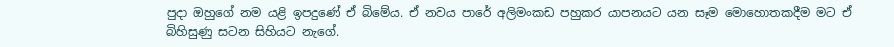පුදා ඔහුගේ නම යළි ඉපදුණේ ඒ බිමේය. ඒ නවය පාරේ අලිමංකඩ පහුකර යාපනයට යන සෑම මොහොතකදීම මට ඒ බිහිසුණු සටන සිහියට නැගේ.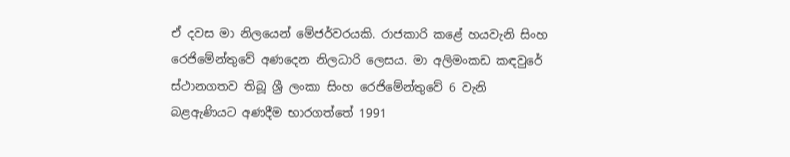ඒ දවස මා නිලයෙන් මේජර්වරයකි. රාජකාරි කළේ හයවැනි සිංහ රෙජිමේන්තුවේ අණදෙන නිලධාරි ලෙසය. මා අලිමංකඩ කඳවුරේ ස්ථානගතව තිබූ ශ්‍රී ලංකා සිංහ රෙජිමේන්තුවේ 6 වැනි බළඇණියට අණදීම භාරගත්තේ 1991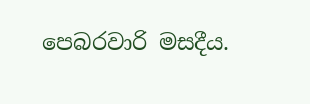පෙබරවාරි මසදීය.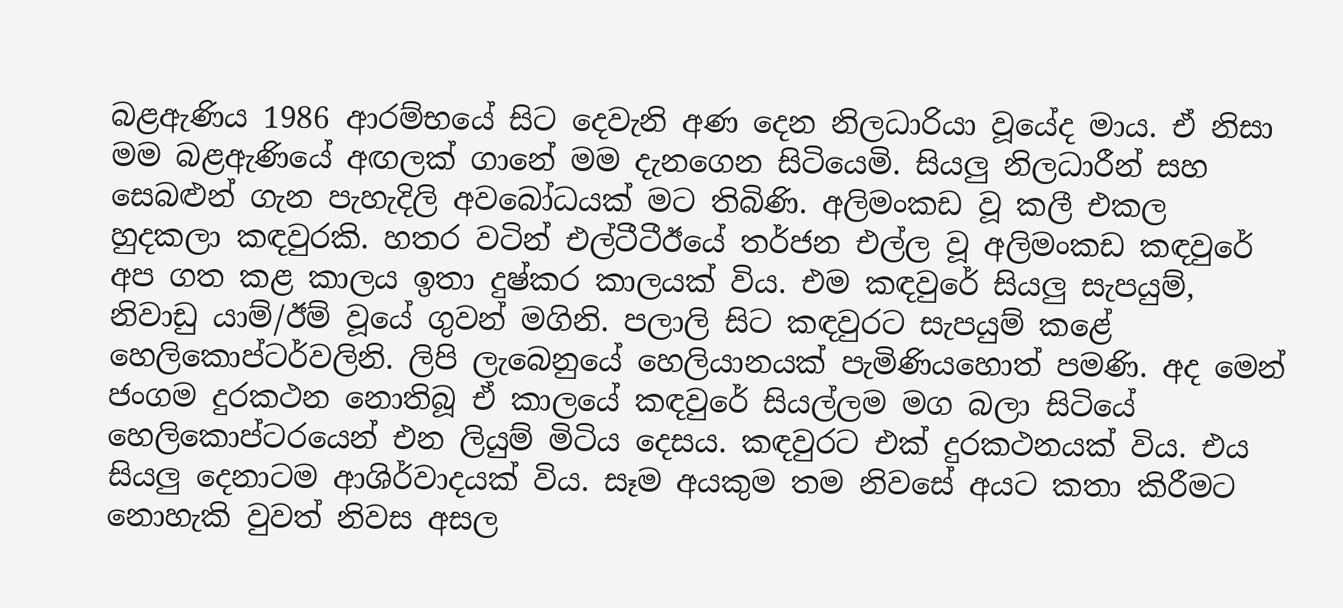බළඇණිය 1986 ආරම්භයේ සිට දෙවැනි අණ දෙන නිලධාරියා වූයේද මාය. ඒ නිසා මම බළඇණියේ අඟලක් ගානේ මම දැනගෙන සිටියෙමි. සියලු නිලධාරීන් සහ සෙබළුන් ගැන පැහැදිලි අවබෝධයක් මට තිබිණි. අලිමංකඩ වූ කලී එකල හුදකලා කඳවුරකි. හතර වටින් එල්ටීටීඊයේ තර්ජන එල්ල වූ අලිමංකඩ කඳවුරේ අප ගත කළ කාලය ඉතා දුෂ්කර කාලයක් විය. එම කඳවුරේ සියලු සැපයුම්, නිවාඩු යාම්/ඊම් වූයේ ගුවන් මගිනි. පලාලි සිට කඳවුරට සැපයුම් කළේ හෙලිකොප්ටර්වලිනි. ලිපි ලැබෙනුයේ හෙලියානයක් පැමිණියහොත් පමණි. අද මෙන් ජංගම දුරකථන නොතිබූ ඒ කාලයේ කඳවුරේ සියල්ලම මග බලා සිටියේ හෙලිකොප්ටරයෙන් එන ලියුම් මිටිය දෙසය. කඳවුරට එක් දුරකථනයක් විය. එය සියලු දෙනාටම ආශිර්වාදයක් විය. සෑම අයකුම තම නිවසේ අයට කතා කිරීමට නොහැකි වුවත් නිවස අසල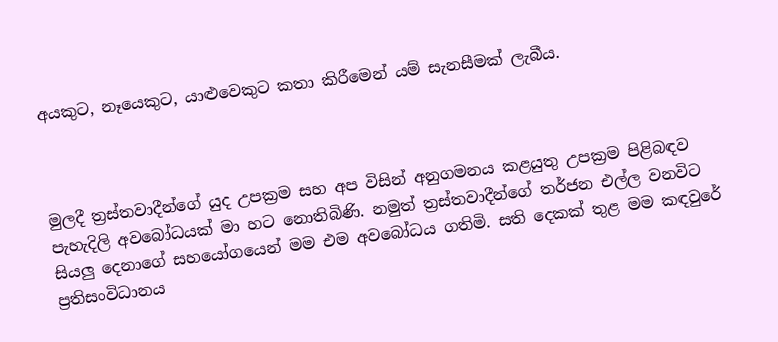අයකුට, නෑයෙකුට, යාළුවෙකුට කතා කිරීමෙන් යම් සැනසීමක් ලැබීය.



මුලදී ත්‍රස්තවාදීන්ගේ යුද උපක්‍රම සහ අප විසින් අනුගමනය කළයුතු උපක්‍රම පිළිබඳව පැහැදිලි අවබෝධයක් මා හට නොතිබිණි. නමුත් ත්‍රස්තවාදීන්ගේ තර්ජන එල්ල වනවිට සියලු දෙනාගේ සහයෝගයෙන් මම එම අවබෝධය ගතිමි. සති දෙකක් තුළ මම කඳවුරේ ප්‍රතිසංවිධානය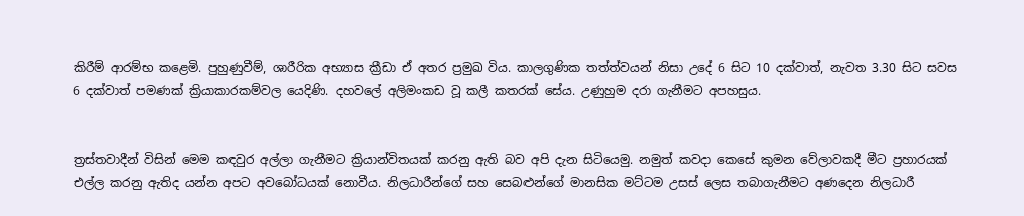කිරීම් ආරම්භ කළෙමි. පුහුණුවීම්, ශාරීරික අභ්‍යාස ක්‍රීඩා ඒ අතර ප්‍රමුඛ විය. කාලගුණික තත්ත්වයන් නිසා උදේ 6 සිට 10 දක්වාත්, නැවත 3.30 සිට සවස 6 දක්වාත් පමණක් ක්‍රියාකාරකම්වල යෙදිණි. දහවලේ අලිමංකඩ වූ කලී කතරක් සේය. උණුහුම දරා ගැනීමට අපහසුය.


ත්‍රස්තවාදීන් විසින් මෙම කඳවුර අල්ලා ගැනීමට ක්‍රියාන්විතයක් කරනු ඇති බව අපි දැන සිටියෙමු. නමුත් කවදා කෙසේ කුමන වේලාවකදී මීට ප්‍රහාරයක් එල්ල කරනු ඇතිද යන්න අපට අවබෝධයක් නොවීය. නිලධාරීන්ගේ සහ සෙබළුන්ගේ මානසික මට්ටම උසස් ලෙස තබාගැනීමට අණදෙන නිලධාරී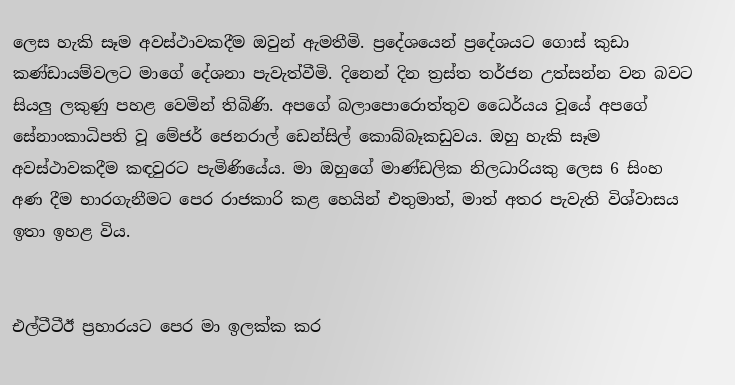ලෙස හැකි සෑම අවස්ථාවකදීම ඔවුන් ඇමතීමි. ප්‍රදේශයෙන් ප්‍රදේශයට ගොස් කුඩා කණ්ඩායම්වලට මාගේ දේශනා පැවැත්වීමි. දිනෙන් දින ත්‍රස්ත තර්ජන උත්සන්න වන බවට සියලු ලකුණු පහළ වෙමින් තිබිණි. අපගේ බලාපොරොත්තුව ධෛර්යය වූයේ අපගේ සේනාංකාධිපති වූ මේජර් ජෙනරාල් ඩෙන්සිල් කොබ්බෑකඩුවය. ඔහු හැකි සෑම අවස්ථාවකදීම කඳවුරට පැමිණියේය. මා ඔහුගේ මාණ්ඩලික නිලධාරියකු ලෙස 6 සිංහ අණ දීම භාරගැනීමට පෙර රාජකාරි කළ හෙයින් එතුමාත්, මාත් අතර පැවැති විශ්වාසය ඉතා ඉහළ විය.


එල්ටීටීඊ ප්‍රහාරයට පෙර මා ඉලක්ක කර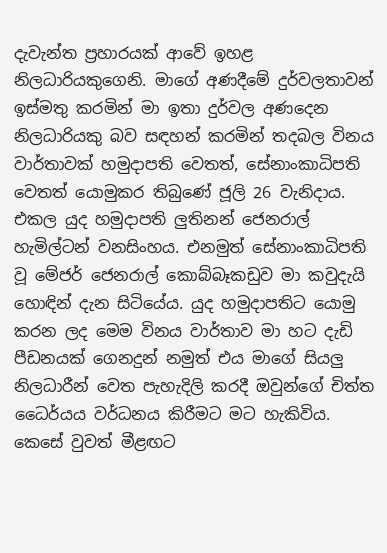දැවැන්ත ප්‍රහාරයක් ආවේ ඉහළ නිලධාරියකුගෙනි. මාගේ අණදීමේ දුර්වලතාවන් ඉස්මතු කරමින් මා ඉතා දුර්වල අණදෙන නිලධාරියකු බව සඳහන් කරමින් තදබල විනය වාර්තාවක් හමුදාපති වෙතත්, සේනාංකාධිපති වෙතත් යොමුකර තිබුණේ ජූලි 26 වැනිදාය. එකල යුද හමුදාපති ලුතිනන් ජෙනරාල් හැමිල්ටන් වනසිංහය. එනමුත් සේනාංකාධිපති වූ මේජර් ජෙනරාල් කොබ්බෑකඩුව මා කවුදැයි හොඳින් දැන සිටියේය. යුද හමුදාපතිට යොමු කරන ලද මෙම විනය වාර්තාව මා හට දැඩි පීඩනයක් ගෙනදුන් නමුත් එය මාගේ සියලු නිලධාරීන් වෙත පැහැදිලි කරදී ඔවුන්ගේ චිත්ත ධෛර්යය වර්ධනය කිරීමට මට හැකිවිය. කෙසේ වුවත් මීළඟට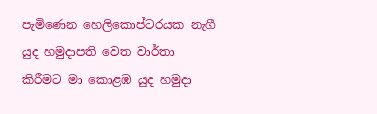පැමිණෙන හෙලිකොප්ටරයක නැගී යුද හමුදාපති වෙත වාර්තා කිරීමට මා කොළඹ යුද හමුදා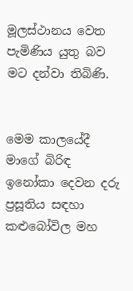මූලස්ථානය වෙත පැමිණිය යුතු බව මට දන්වා තිබිණි.


මෙම කාලයේදී මාගේ බිරිඳ ඉනෝකා දෙවන දරු ප්‍රසූතිය සඳහා කළුබෝවිල මහ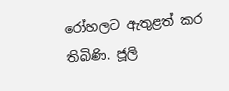රෝහලට ඇතුළත් කර තිබිණි. ජූලි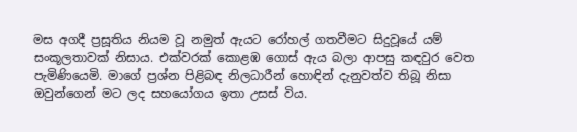මස අගදී ප්‍රසූතිය නියම වූ නමුත් ඇයට රෝහල් ගතවීමට සිදුවූයේ යම් සංකූලතාවක් නිසාය. එක්වරක් කොළඹ ගොස් ඇය බලා ආපසු කඳවුර වෙත පැමිණියෙමි. මාගේ ප්‍රශ්න පිළිබඳ නිලධාරීන් හොඳින් දැනුවත්ව තිබූ නිසා ඔවුන්ගෙන් මට ලද සහයෝගය ඉතා උසස් විය.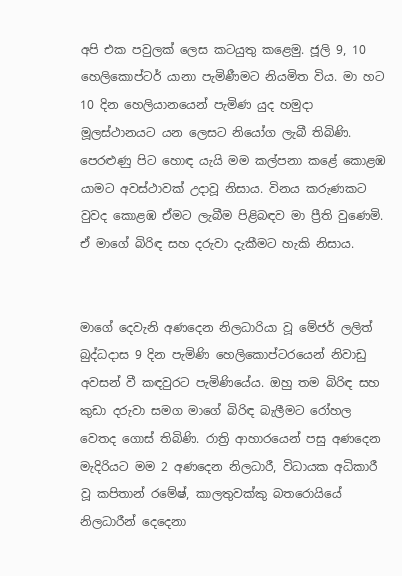අපි එක පවුලක් ලෙස කටයුතු කළෙමු. ජූලි 9, 10 හෙලිකොප්ටර් යානා පැමිණීමට නියමිත විය. මා හට 10 දින හෙලියානයෙන් පැමිණ යුද හමුදා මූලස්ථානයට යන ලෙසට නියෝග ලැබී තිබිණි. පෙරළුණු පිට හොඳ යැයි මම කල්පනා කළේ කොළඹ යාමට අවස්ථාවක් උදාවූ නිසාය. විනය කරුණකට වුවද කොළඹ ඒමට ලැබීම පිළිබඳව මා ප්‍රීති වුණෙමි. ඒ මාගේ බිරිඳ සහ දරුවා දැකීමට හැකි නිසාය.


මාගේ දෙවැනි අණදෙන නිලධාරියා වූ මේජර් ලලිත් බුද්ධදාස 9 දින පැමිණි හෙලිකොප්ටරයෙන් නිවාඩු අවසන් වී කඳවුරට පැමිණියේය. ඔහු තම බිරිඳ සහ කුඩා දරුවා සමග මාගේ බිරිඳ බැලීමට රෝහල වෙතද ගොස් තිබිණි. රාත්‍රි ආහාරයෙන් පසු අණදෙන මැදිරියට මම 2 අණදෙන නිලධාරී, විධායක අධිකාරී වූ කපිතාන් රමේෂ්, කාලතුවක්කු බතරොයියේ නිලධාරීන් දෙදෙනා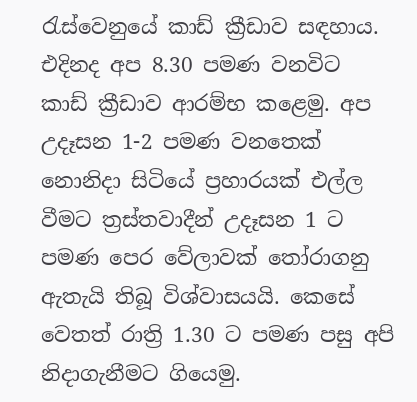රැස්වෙනුයේ කාඩ් ක්‍රීඩාව සඳහාය. එදිනද අප 8.30 පමණ වනවිට කාඩ් ක්‍රීඩාව ආරම්භ කළෙමු. අප උදෑසන 1-2 පමණ වනතෙක් නොනිදා සිටියේ ප්‍රහාරයක් එල්ල වීමට ත්‍රස්තවාදීන් උදෑසන 1 ට පමණ පෙර වේලාවක් තෝරාගනු ඇතැයි තිබූ විශ්වාසයයි. කෙසේ වෙතත් රාත්‍රි 1.30 ට පමණ පසු අපි නිදාගැනීමට ගියෙමු.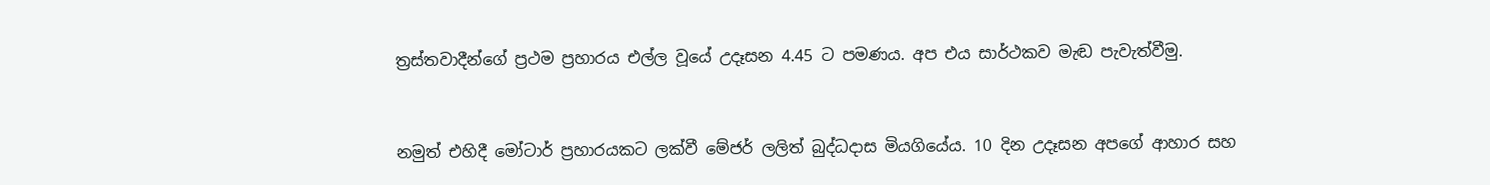ත්‍රස්තවාදීන්ගේ ප්‍රථම ප්‍රහාරය එල්ල වූයේ උදෑසන 4.45 ට පමණය. අප එය සාර්ථකව මැඬ පැවැත්වීමු.



නමුත් එහිදී මෝටාර් ප්‍රහාරයකට ලක්වී මේජර් ලලිත් බුද්ධදාස මියගියේය. 10 දින උදෑසන අපගේ ආහාර සහ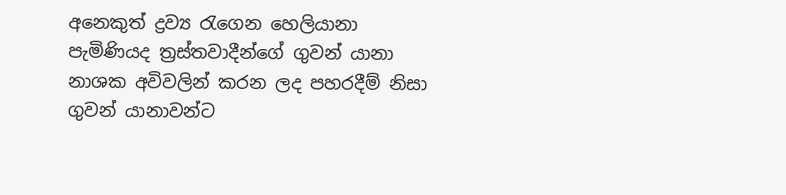අනෙකුත් ද්‍රව්‍ය රැගෙන හෙලියානා පැමිණියද ත්‍රස්තවාදීන්ගේ ගුවන් යානා නාශක අවිවලින් කරන ලද පහරදීම් නිසා ගුවන් යානාවන්ට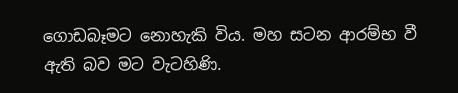ගොඩබෑමට නොහැකි විය. මහ සටන ආරම්භ වී ඇති බව මට වැටහිණි.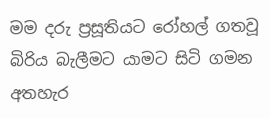මම දරු ප්‍රසූතියට රෝහල් ගතවූ බිරිය බැලීමට යාමට සිටි ගමන අතහැර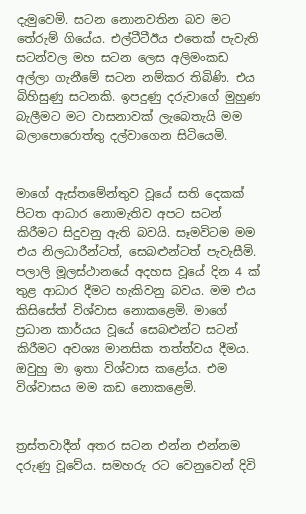දැමුවෙමි. සටන නොනවතින බව මට තේරුම් ගියේය. එල්ටීටීඊය එතෙක් පැවැති සටන්වල මහ සටන ලෙස අලිමංකඩ අල්ලා ගැනීමේ සටන නම්කර තිබිණි. එය බිහිසුණු සටනකි. ඉපදුණු දරුවාගේ මුහුණ බැලීමට මට වාසනාවක් ලැබෙතැයි මම බලාපොරොත්තු දල්වාගෙන සිටියෙමි.


මාගේ ඇස්තමේන්තුව වූයේ සති දෙකක් පිටත ආධාර නොමැතිව අපට සටන් කිරීමට සිදුවනු ඇති බවයි. සෑමවිටම මම එය නිලධාරීන්ටත්, සෙබළුන්ටත් පැවැසීමි. පලාලි මූලස්ථානයේ අදහස වූයේ දින 4 ක් තුළ ආධාර දීමට හැකිවනු බවය. මම එය කිසිසේත් විශ්වාස නොකළෙමි. මාගේ ප්‍රධාන කාර්යය වූයේ සෙබළුන්ට සටන් කිරීමට අවශ්‍ය මානසික තත්ත්වය දීමය. ඔවුහු මා ඉතා විශ්වාස කළෝය. එම විශ්වාසය මම කඩ නොකළෙමි.


ත්‍රස්තවාදීන් අතර සටන එන්න එන්නම දරුණු වූවේය. සමහරු රට වෙනුවෙන් දිවි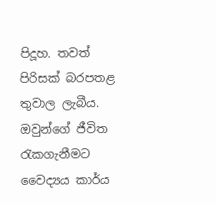පිදූහ. තවත් පිරිසක් බරපතළ තුවාල ලැබීය. ඔවුන්ගේ ජීවිත රැකගැනීමට වෛද්‍යය කාර්ය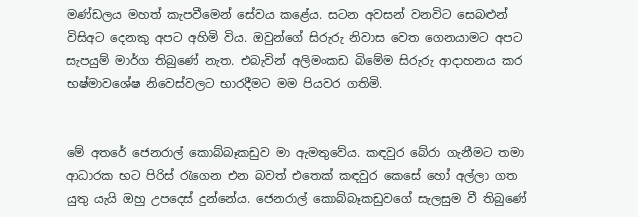මණ්ඩලය මහත් කැපවීමෙන් සේවය කළේය. සටන අවසන් වනවිට සෙබළුන් විසිඅට දෙනකු අපට අහිමි විය. ඔවුන්ගේ සිරුරු නිවාස වෙත ගෙනයාමට අපට සැපයුම් මාර්ග තිබුණේ නැත. එබැවින් අලිමංකඩ බිමේම සිරුරු ආදාහනය කර භෂ්මාවශේෂ නිවෙස්වලට භාරදීමට මම පියවර ගතිමි.


මේ අතරේ ජෙනරාල් කොබ්බෑකඩුව මා ඇමතුවේය. කඳවුර බේරා ගැනීමට තමා ආධාරක භට පිරිස් රැගෙන එන බවත් එතෙක් කඳවුර කෙසේ හෝ අල්ලා ගත යුතු යැයි ඔහු උපදෙස් දුන්නේය. ජෙනරාල් කොබ්බෑකඩුවගේ සැලසුම වී තිබුණේ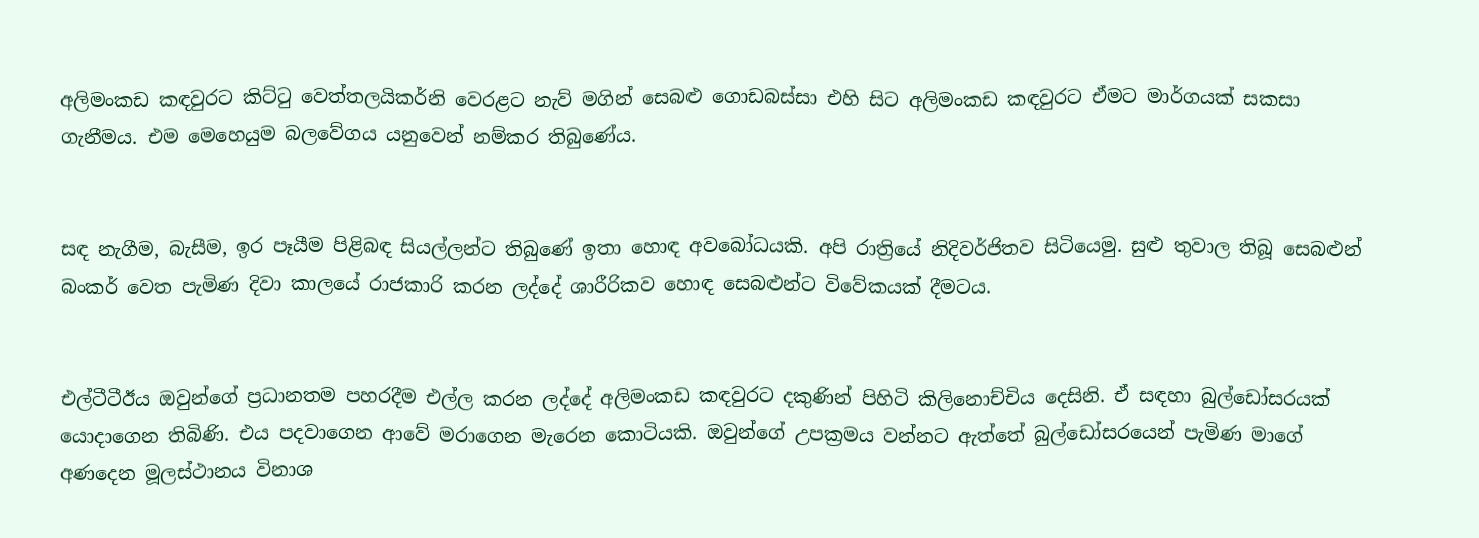අලිමංකඩ කඳවුරට කිට්ටු වෙත්තලයිකර්නි වෙරළට නැව් මගින් සෙබළු ගොඩබස්සා එහි සිට අලිමංකඩ කඳවුරට ඒමට මාර්ගයක් සකසා ගැනීමය. එම මෙහෙයුම බලවේගය යනුවෙන් නම්කර තිබුණේය.


සඳ නැගීම, බැසීම, ඉර පෑයීම පිළිබඳ සියල්ලන්ට තිබුණේ ඉතා හොඳ අවබෝධයකි. අපි රාත්‍රියේ නිදිවර්ජිතව සිටියෙමු. සුළු තුවාල තිබූ සෙබළුන් බංකර් වෙත පැමිණ දිවා කාලයේ රාජකාරි කරන ලද්දේ ශාරීරිකව හොඳ සෙබළුන්ට විවේකයක් දීමටය.


එල්ටීටීඊය ඔවුන්ගේ ප්‍රධානතම පහරදීම එල්ල කරන ලද්දේ අලිමංකඩ කඳවුරට දකුණින් පිහිටි කිලිනොච්චිය දෙසිනි. ඒ සඳහා බුල්ඩෝසරයක් යොදාගෙන තිබිණි. එය පදවාගෙන ආවේ මරාගෙන මැරෙන කොටියකි. ඔවුන්ගේ උපක්‍රමය වන්නට ඇත්තේ බුල්ඩෝසරයෙන් පැමිණ මාගේ අණදෙන මූලස්ථානය විනාශ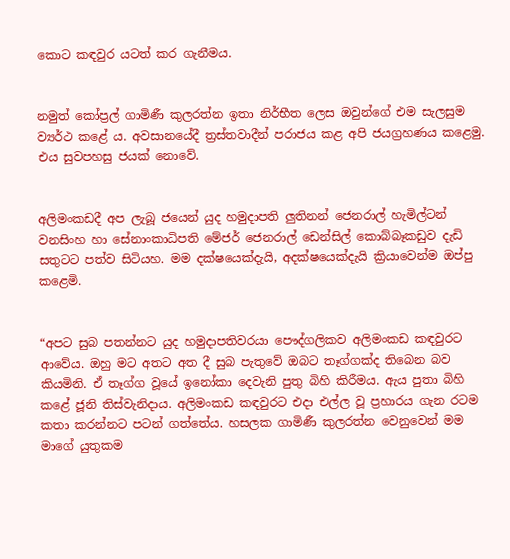කොට කඳවුර යටත් කර ගැනීමය.


නමුත් කෝප්‍රල් ගාමිණී කුලරත්න ඉතා නිර්භීත ලෙස ඔවුන්ගේ එම සැලසුම ව්‍යර්ථ කළේ ය. අවසානයේදී ත්‍රස්තවාදීන් පරාජය කළ අපි ජයග්‍රහණය කළෙමු. එය සුවපහසු ජයක් නොවේ.


අලිමංකඩදී අප ලැබූ ජයෙන් යුද හමුදාපති ලුතිනන් ජෙනරාල් හැමිල්ටන් වනසිංහ හා සේනාංකාධිපති මේජර් ජෙනරාල් ඩෙන්සිල් කොබ්බෑකඩුව දැඩි සතුටට පත්ව සිටියහ. මම දක්ෂයෙක්දැයි, අදක්ෂයෙක්දැයි ක්‍රියාවෙන්ම ඔප්පු කළෙමි.


“අපට සුබ පතන්නට යුද හමුදාපතිවරයා පෞද්ගලිකව අලිමංකඩ කඳවුරට ආවේය. ඔහු මට අතට අත දී සුබ පැතුවේ ඔබට තෑග්ගක්ද තිබෙන බව කියමිනි. ඒ තෑග්ග වූයේ ඉනෝකා දෙවැනි පුතු බිහි කිරීමය. ඇය පුතා බිහි කළේ ජූනි තිස්වැනිදාය. අලිමංකඩ කඳවුරට එදා එල්ල වූ ප්‍රහාරය ගැන රටම කතා කරන්නට පටන් ගත්තේය. හසලක ගාමිණී කුලරත්න වෙනුවෙන් මම මාගේ යුතුකම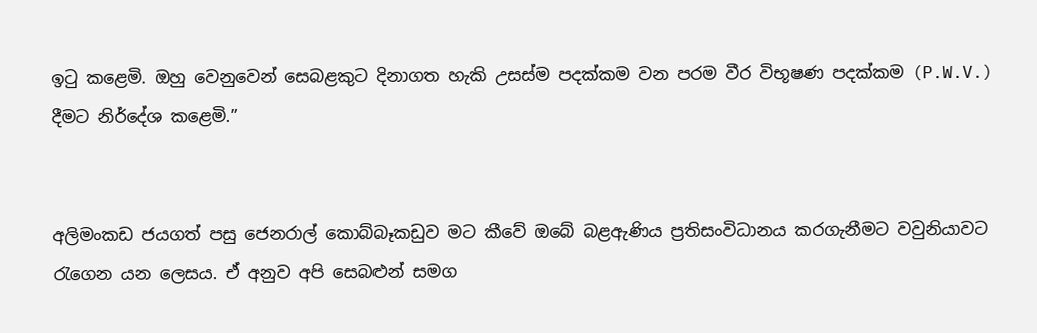ඉටු කළෙමි. ඔහු වෙනුවෙන් සෙබළකුට දිනාගත හැකි උසස්ම පදක්කම වන පරම වීර විභූෂණ පදක්කම (P.W.V.) දීමට නිර්දේශ කළෙමි.”


අලිමංකඩ ජයගත් පසු ජෙනරාල් කොබ්බෑකඩුව මට කීවේ ඔබේ බළඇණිය ප්‍රතිසංවිධානය කරගැනීමට වවුනියාවට රැගෙන යන ලෙසය. ඒ අනුව අපි සෙබළුන් සමග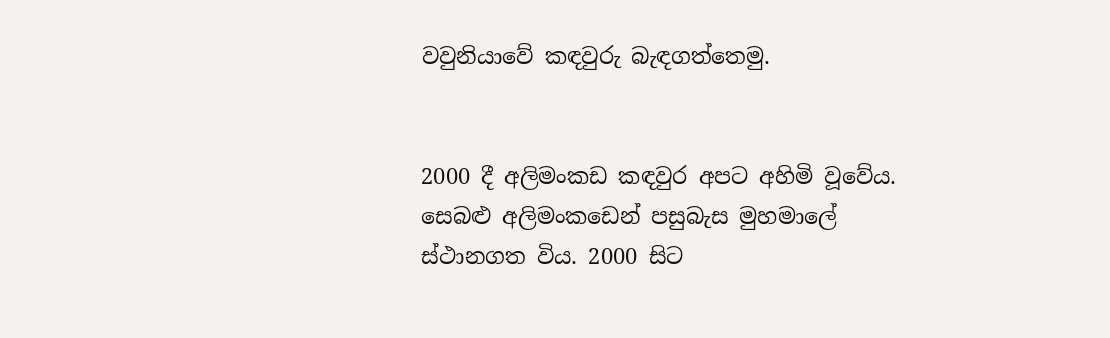වවුනියාවේ කඳවුරු බැඳගත්තෙමු.


2000 දී අලිමංකඩ කඳවුර අපට අහිමි වූවේය. සෙබළු අලිමංකඩෙන් පසුබැස මුහමාලේ ස්ථානගත විය. 2000 සිට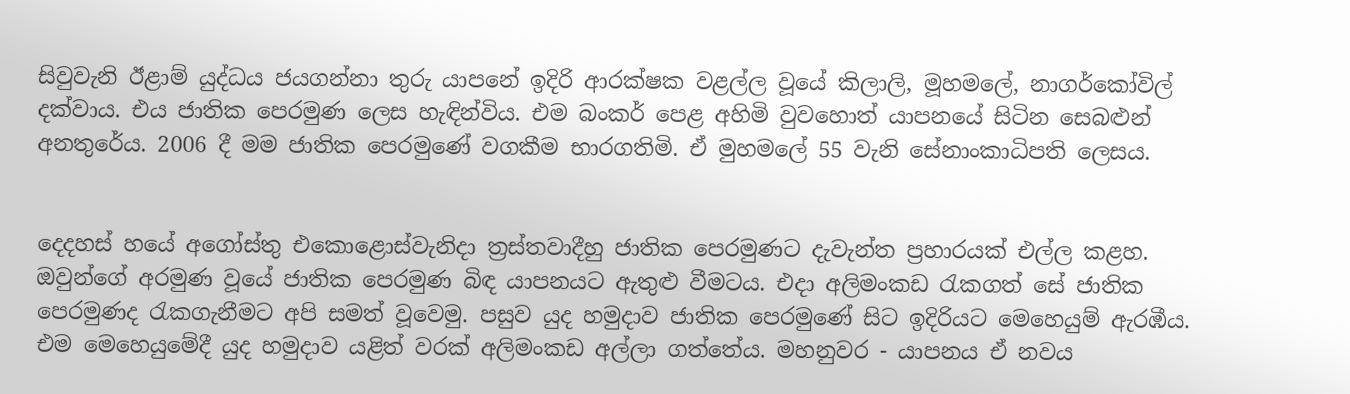සිවුවැනි ඊළාම් යුද්ධය ජයගන්නා තුරු යාපනේ ඉදිරි ආරක්ෂක වළල්ල වූයේ කිලාලි, මූහමලේ, නාගර්කෝවිල් දක්වාය. එය ජාතික පෙරමුණ ලෙස හැඳින්විය. එම බංකර් පෙළ අහිමි වුවහොත් යාපනයේ සිටින සෙබළුන් අනතුරේය. 2006 දී මම ජාතික පෙරමුණේ වගකීම භාරගතිමි. ඒ මුහමලේ 55 වැනි සේනාංකාධිපති ලෙසය.


දෙදහස් හයේ අගෝස්තු එකොළොස්වැනිදා ත්‍රස්තවාදීහු ජාතික පෙරමුණට දැවැන්ත ප්‍රහාරයක් එල්ල කළහ. ඔවුන්ගේ අරමුණ වූයේ ජාතික පෙරමුණ බිඳ යාපනයට ඇතුළු වීමටය. එදා අලිමංකඩ රැකගත් සේ ජාතික පෙරමුණද රැකගැනීමට අපි සමත් වූවෙමු. පසුව යුද හමුදාව ජාතික පෙරමුණේ සිට ඉදිරියට මෙහෙයුම් ඇරඹීය. එම මෙහෙයුමේදී යුද හමුදාව යළිත් වරක් අලිමංකඩ අල්ලා ගත්තේය. මහනුවර - යාපනය ඒ නවය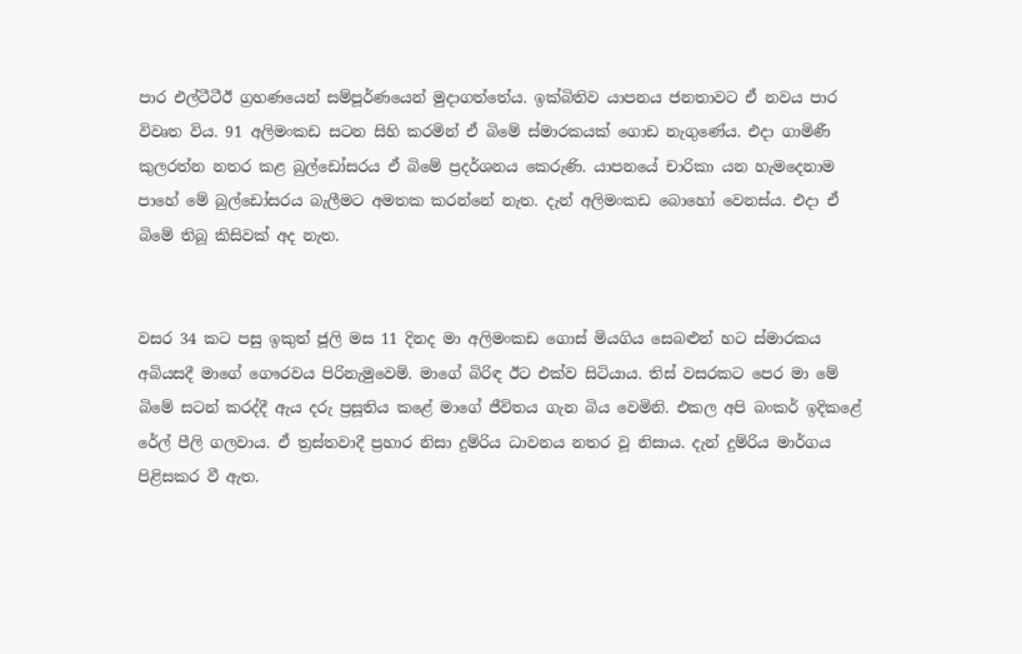පාර එල්ටීටීඊ ග්‍රහණයෙන් සම්පූර්ණයෙන් මුදාගත්තේය. ඉක්බිතිව යාපනය ජනතාවට ඒ නවය පාර විවෘත විය. 91 අලිමංකඩ සටන සිහි කරමින් ඒ බිමේ ස්මාරකයක් ගොඩ නැගුණේය. එදා ගාමිණී කුලරත්න නතර කළ බුල්ඩෝසරය ඒ බිමේ ප්‍රදර්ශනය කෙරුණි. යාපනයේ චාරිකා යන හැමදෙනාම පාහේ මේ බුල්ඩෝසරය බැලීමට අමතක කරන්නේ නැත. දැන් අලිමංකඩ බොහෝ වෙනස්ය. එදා ඒ බිමේ තිබූ කිසිවක් අද නැත.


වසර 34 කට පසු ඉකුත් ජූලි මස 11 දිනද මා අලිමංකඩ ගොස් මියගිය සෙබළුන් හට ස්මාරකය අබියසදී මාගේ ගෞරවය පිරිනැමුවෙමි. මාගේ බිරිඳ ඊට එක්ව සිටියාය. තිස් වසරකට පෙර මා මේ බිමේ සටන් කරද්දී ඇය දරු ප්‍රසූතිය කළේ මාගේ ජීවිතය ගැන බිය වෙමිනි. එකල අපි බංකර් ඉදිකළේ රේල් පීලි ගලවාය. ඒ ත්‍රස්තවාදී ප්‍රහාර නිසා දුම්රිය ධාවනය නතර වූ නිසාය. දැන් දුම්රිය මාර්ගය පිළිසකර වී ඇත.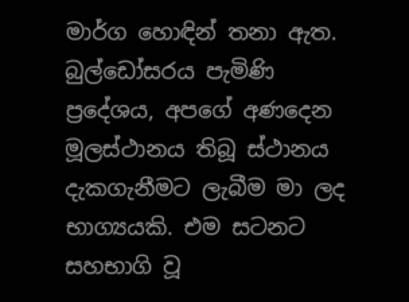මාර්ග හොඳින් තනා ඇත. බුල්ඩෝසරය පැමිණි ප්‍රදේශය, අපගේ අණදෙන මූලස්ථානය තිබූ ස්ථානය දැකගැනීමට ලැබීම මා ලද භාග්‍යයකි. එම සටනට සහභාගි වූ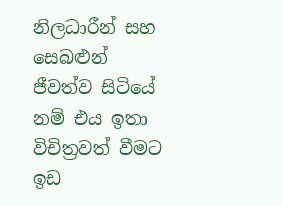නිලධාරීන් සහ සෙබළුන් ජීවත්ව සිටියේ නම් එය ඉතා විචිත්‍රවත් වීමට ඉඩ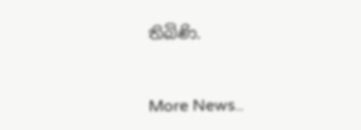තිබිණි.



More News..